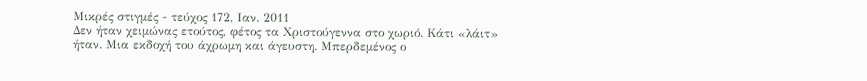Μικρές στιγμές - τεύχος 172, Ιαν. 2011
Δεν ήταν χειμώνας ετούτος, φέτος τα Χριστούγεννα στο χωριό. Κάτι «λάιτ» ήταν. Μια εκδοχή του άχρωμη και άγευστη. Μπερδεμένος ο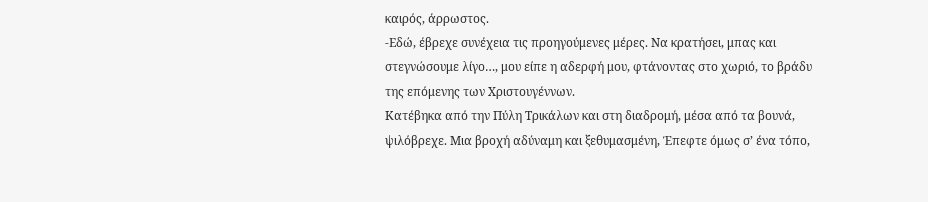καιρός, άρρωστος.
-Εδώ, έβρεχε συνέχεια τις προηγούμενες μέρες. Να κρατήσει, μπας και στεγνώσουμε λίγο…, μου είπε η αδερφή μου, φτάνοντας στο χωριό, το βράδυ της επόμενης των Χριστουγέννων.
Κατέβηκα από την Πύλη Τρικάλων και στη διαδρομή, μέσα από τα βουνά, ψιλόβρεχε. Μια βροχή αδύναμη και ξεθυμασμένη, Έπεφτε όμως σ’ ένα τόπο,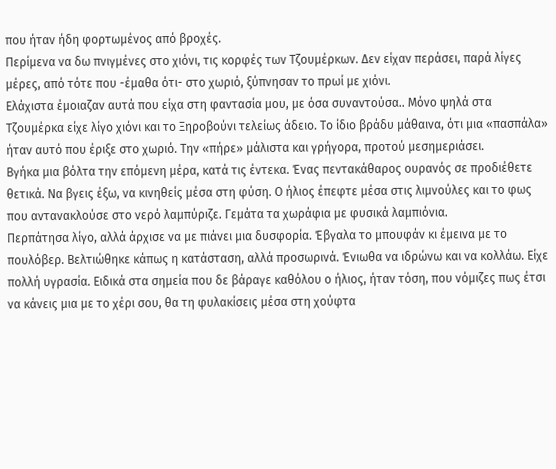που ήταν ήδη φορτωμένος από βροχές.
Περίμενα να δω πνιγμένες στο χιόνι, τις κορφές των Τζουμέρκων. Δεν είχαν περάσει, παρά λίγες μέρες, από τότε που -έμαθα ότι- στο χωριό, ξύπνησαν το πρωί με χιόνι.
Ελάχιστα έμοιαζαν αυτά που είχα στη φαντασία μου, με όσα συναντούσα.. Μόνο ψηλά στα Τζουμέρκα είχε λίγο χιόνι και το Ξηροβούνι τελείως άδειο. Το ίδιο βράδυ μάθαινα, ότι μια «πασπάλα» ήταν αυτό που έριξε στο χωριό. Tην «πήρε» μάλιστα και γρήγορα, προτού μεσημεριάσει.
Βγήκα μια βόλτα την επόμενη μέρα, κατά τις έντεκα. Ένας πεντακάθαρος ουρανός σε προδιέθετε θετικά. Να βγεις έξω, να κινηθείς μέσα στη φύση. Ο ήλιος έπεφτε μέσα στις λιμνούλες και το φως που αντανακλούσε στο νερό λαμπύριζε. Γεμάτα τα χωράφια με φυσικά λαμπιόνια.
Περπάτησα λίγο, αλλά άρχισε να με πιάνει μια δυσφορία. Έβγαλα το μπουφάν κι έμεινα με το πουλόβερ. Βελτιώθηκε κάπως η κατάσταση, αλλά προσωρινά. Ένιωθα να ιδρώνω και να κολλάω. Είχε πολλή υγρασία. Ειδικά στα σημεία που δε βάραγε καθόλου ο ήλιος, ήταν τόση, που νόμιζες πως έτσι να κάνεις μια με το χέρι σου, θα τη φυλακίσεις μέσα στη χούφτα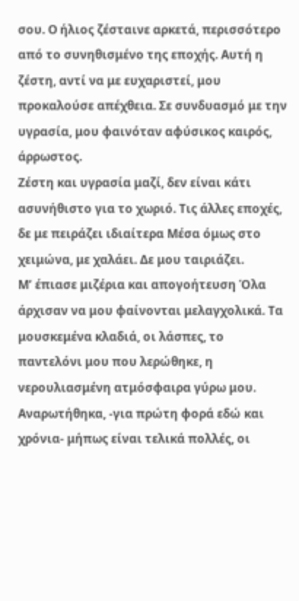σου. Ο ήλιος ζέσταινε αρκετά, περισσότερο από το συνηθισμένο της εποχής. Αυτή η ζέστη, αντί να με ευχαριστεί, μου προκαλούσε απέχθεια. Σε συνδυασμό με την υγρασία, μου φαινόταν αφύσικος καιρός, άρρωστος.
Ζέστη και υγρασία μαζί, δεν είναι κάτι ασυνήθιστο για το χωριό. Τις άλλες εποχές, δε με πειράζει ιδιαίτερα Μέσα όμως στο χειμώνα, με χαλάει. Δε μου ταιριάζει.
Μ’ έπιασε μιζέρια και απογοήτευση Όλα άρχισαν να μου φαίνονται μελαγχολικά. Τα μουσκεμένα κλαδιά, οι λάσπες, το παντελόνι μου που λερώθηκε, η νερουλιασμένη ατμόσφαιρα γύρω μου. Αναρωτήθηκα, -για πρώτη φορά εδώ και χρόνια- μήπως είναι τελικά πολλές, οι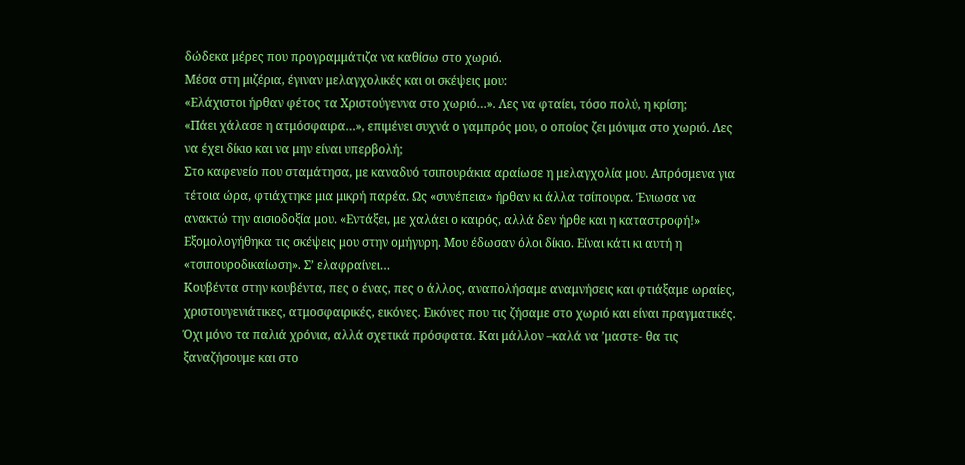δώδεκα μέρες που προγραμμάτιζα να καθίσω στο χωριό.
Μέσα στη μιζέρια, έγιναν μελαγχολικές και οι σκέψεις μου:
«Ελάχιστοι ήρθαν φέτος τα Χριστούγεννα στο χωριό…». Λες να φταίει, τόσο πολύ, η κρίση;
«Πάει χάλασε η ατμόσφαιρα…», επιμένει συχνά ο γαμπρός μου, ο οποίος ζει μόνιμα στο χωριό. Λες να έχει δίκιο και να μην είναι υπερβολή;
Στο καφενείο που σταμάτησα, με καναδυό τσιπουράκια αραίωσε η μελαγχολία μου. Απρόσμενα για τέτοια ώρα, φτιάχτηκε μια μικρή παρέα. Ως «συνέπεια» ήρθαν κι άλλα τσίπουρα. Ένιωσα να ανακτώ την αισιοδοξία μου. «Εντάξει, με χαλάει ο καιρός, αλλά δεν ήρθε και η καταστροφή!» Εξομολογήθηκα τις σκέψεις μου στην ομήγυρη. Μου έδωσαν όλοι δίκιο. Είναι κάτι κι αυτή η «τσιπουροδικαίωση». Σ’ ελαφραίνει…
Κουβέντα στην κουβέντα, πες ο ένας, πες ο άλλος, αναπολήσαμε αναμνήσεις και φτιάξαμε ωραίες, χριστουγενιάτικες, ατμοσφαιρικές, εικόνες. Εικόνες που τις ζήσαμε στο χωριό και είναι πραγματικές. Όχι μόνο τα παλιά χρόνια, αλλά σχετικά πρόσφατα. Και μάλλον –καλά να ’μαστε- θα τις ξαναζήσουμε και στο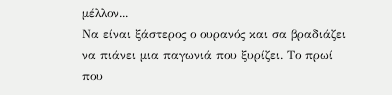μέλλον...
Να είναι ξάστερος ο ουρανός και σα βραδιάζει να πιάνει μια παγωνιά που ξυρίζει. Το πρωί που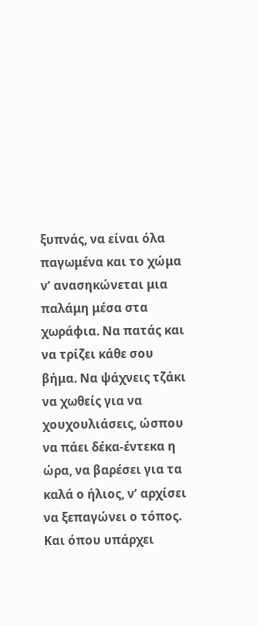ξυπνάς, να είναι όλα παγωμένα και το χώμα ν’ ανασηκώνεται μια παλάμη μέσα στα χωράφια. Να πατάς και να τρίζει κάθε σου βήμα. Να ψάχνεις τζάκι να χωθείς για να χουχουλιάσεις, ώσπου να πάει δέκα-έντεκα η ώρα, να βαρέσει για τα καλά ο ήλιος, ν’ αρχίσει να ξεπαγώνει ο τόπος. Και όπου υπάρχει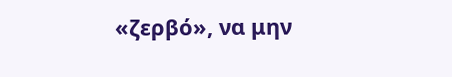«ζερβό», να μην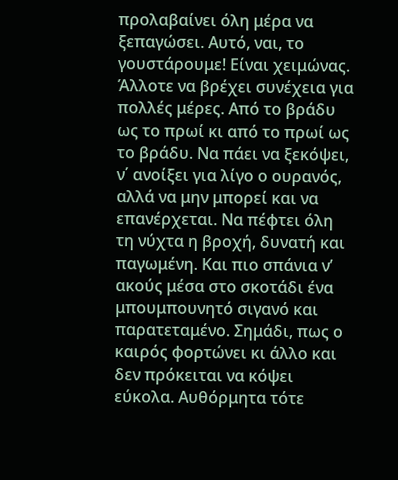προλαβαίνει όλη μέρα να ξεπαγώσει. Αυτό, ναι, το γουστάρουμε! Είναι χειμώνας.
Άλλοτε να βρέχει συνέχεια για πολλές μέρες. Από το βράδυ ως το πρωί κι από το πρωί ως το βράδυ. Να πάει να ξεκόψει, ν΄ ανοίξει για λίγο ο ουρανός, αλλά να μην μπορεί και να επανέρχεται. Να πέφτει όλη τη νύχτα η βροχή, δυνατή και παγωμένη. Και πιο σπάνια ν’ ακούς μέσα στο σκοτάδι ένα μπουμπουνητό σιγανό και παρατεταμένο. Σημάδι, πως ο καιρός φορτώνει κι άλλο και δεν πρόκειται να κόψει εύκολα. Αυθόρμητα τότε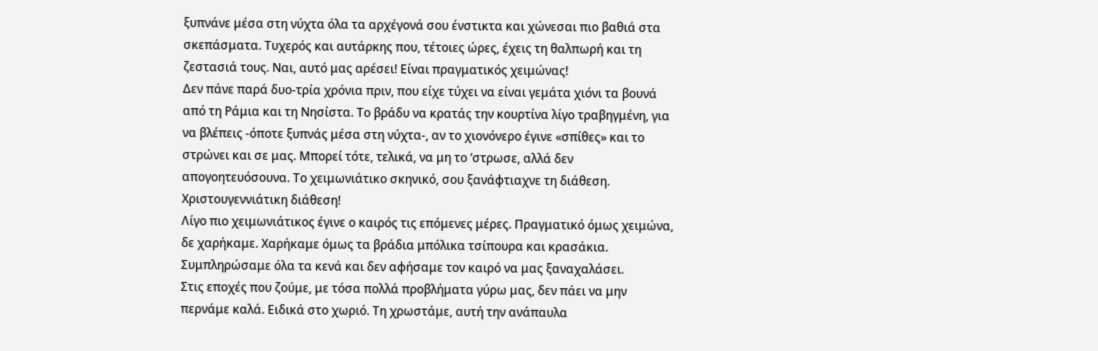ξυπνάνε μέσα στη νύχτα όλα τα αρχέγονά σου ένστικτα και χώνεσαι πιο βαθιά στα σκεπάσματα. Τυχερός και αυτάρκης που, τέτοιες ώρες, έχεις τη θαλπωρή και τη ζεστασιά τους. Ναι, αυτό μας αρέσει! Είναι πραγματικός χειμώνας!
Δεν πάνε παρά δυο-τρία χρόνια πριν, που είχε τύχει να είναι γεμάτα χιόνι τα βουνά από τη Ράμια και τη Νησίστα. Το βράδυ να κρατάς την κουρτίνα λίγο τραβηγμένη, για να βλέπεις -όποτε ξυπνάς μέσα στη νύχτα-, αν το χιονόνερο έγινε «σπίθες» και το στρώνει και σε μας. Μπορεί τότε, τελικά, να μη το ’στρωσε, αλλά δεν απογοητευόσουνα. Το χειμωνιάτικο σκηνικό, σου ξανάφτιαχνε τη διάθεση. Χριστουγεννιάτικη διάθεση!
Λίγο πιο χειμωνιάτικος έγινε ο καιρός τις επόμενες μέρες. Πραγματικό όμως χειμώνα, δε χαρήκαμε. Χαρήκαμε όμως τα βράδια μπόλικα τσίπουρα και κρασάκια. Συμπληρώσαμε όλα τα κενά και δεν αφήσαμε τον καιρό να μας ξαναχαλάσει.
Στις εποχές που ζούμε, με τόσα πολλά προβλήματα γύρω μας, δεν πάει να μην περνάμε καλά. Ειδικά στο χωριό. Τη χρωστάμε, αυτή την ανάπαυλα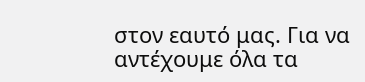στον εαυτό μας. Για να αντέχουμε όλα τα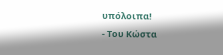υπόλοιπα!
- Του Κώστα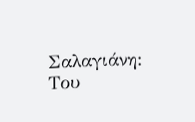Σαλαγιάνη: Του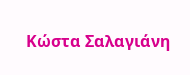Κώστα Σαλαγιάνη